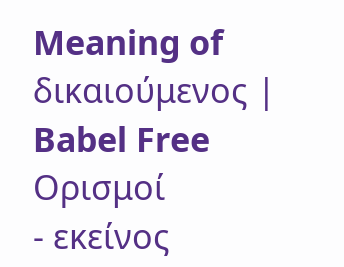Meaning of δικαιούμενος | Babel Free
Ορισμοί
- εκείνος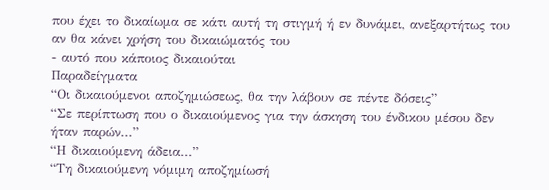που έχει το δικαίωμα σε κάτι αυτή τη στιγμή ή εν δυνάμει, ανεξαρτήτως του αν θα κάνει χρήση του δικαιώματός του
- αυτό που κάποιος δικαιούται
Παραδείγματα
“Οι δικαιούμενοι αποζημιώσεως, θα την λάβουν σε πέντε δόσεις”
“Σε περίπτωση που ο δικαιούμενος για την άσκηση του ένδικου μέσου δεν ήταν παρών...”
“Η δικαιούμενη άδεια...”
“Τη δικαιούμενη νόμιμη αποζημίωσή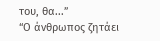του, θα...”
“Ο άνθρωπος ζητάει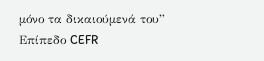μόνο τα δικαιούμενά του”
Επίπεδο CEFR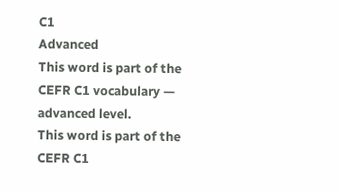C1
Advanced
This word is part of the CEFR C1 vocabulary — advanced level.
This word is part of the CEFR C1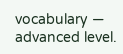vocabulary — advanced level.